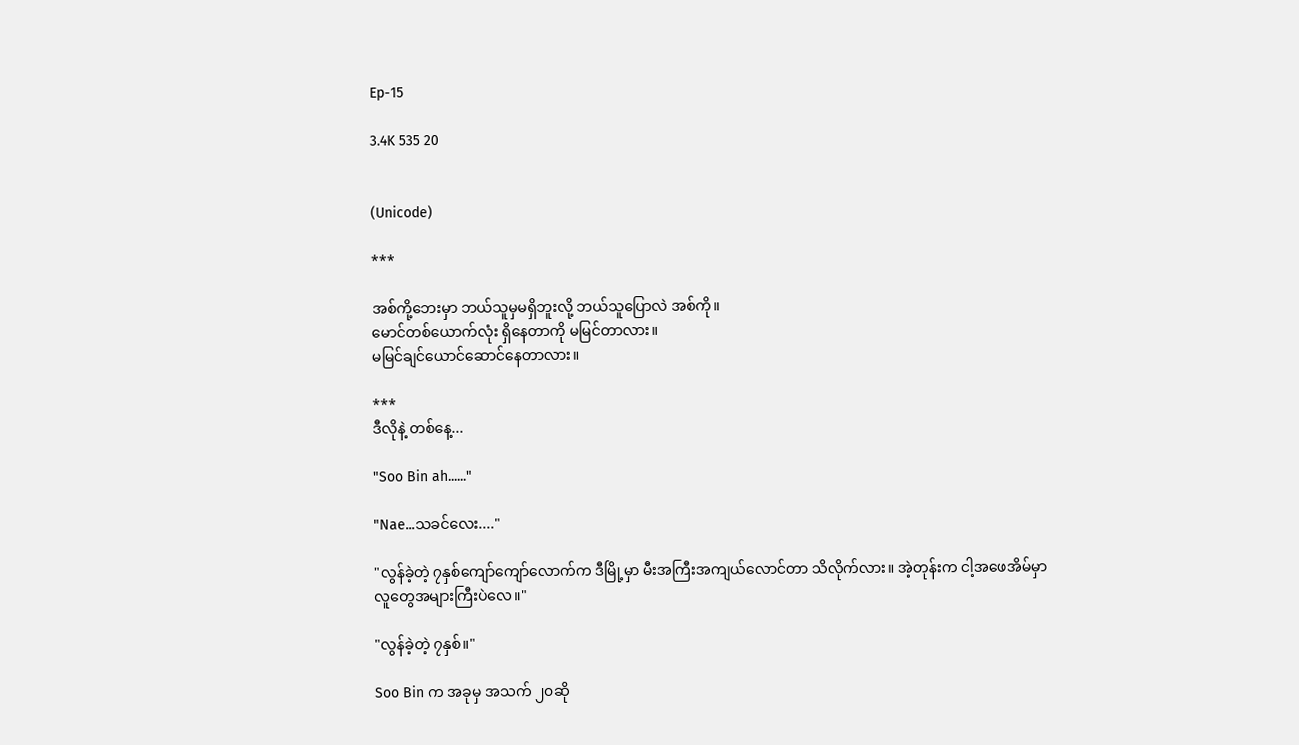Ep-15

3.4K 535 20


(Unicode)

***

အစ်ကို့ဘေးမှာ ဘယ်သူမှမရှိဘူးလို့ ဘယ်သူပြောလဲ အစ်ကို။
မောင်တစ်ယောက်လုံး ရှိနေတာကို မမြင်တာလား။
မမြင်ချင်ယောင်ဆောင်နေတာလား။

***
ဒီလိုနဲ့ တစ်နေ့...

"Soo Bin ah......"

"Nae...သခင်လေး...."

"လွန်ခဲ့တဲ့ ၇နှစ်ကျော်ကျော်လောက်က ဒီမြို့မှာ မီးအကြီးအကျယ်လောင်တာ သိလိုက်လား။ အဲ့တုန်းက ငါ့အဖေအိမ်မှာလူတွေအများကြီးပဲလေ။"

"လွန်ခဲ့တဲ့ ၇နှစ်။"

Soo Bin က အခုမှ အသက် ၂၀ဆို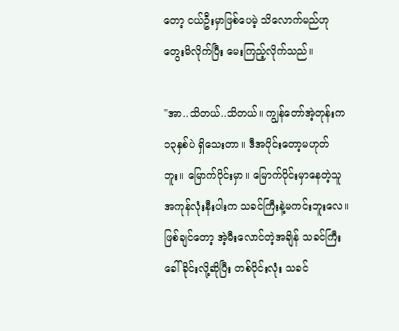တော့ ငယ်ဦးမှာဖြစ်ပေမဲ့ သိလောက်မည်ဟု တွေးမိလိုက်ပြီး မေးကြည့်လိုက်သည်။

"အာ..သိတယ်..သိတယ်။ ကျွန်တော်အဲ့တုန်းက ၁၃နှစ်ပဲ ရှိသေးတာ။ ဒီအပိုင်းတော့မဟုတ်ဘူး။ မြောက်ပိုင်းမှာ။ မြောက်ပိုင်းမှာနေတဲ့သူ အကုန်လုံးနီးပါးက သခင်ကြီးနဲ့မကင်းဘူးလေ။ ဖြစ်ချင်တော့ အဲ့မီးလောင်တဲ့အချိန် သခင်ကြီးခေါ်ခိုင်းလို့ဆိုပြီး တစ်ပိုင်းလုံး သခင်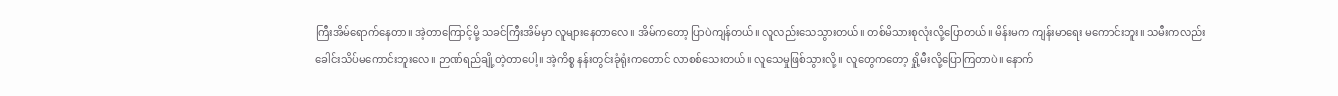ကြီးအိမ်ရောက်နေတာ။ အဲ့တာကြောင့်မို့ သခင်ကြီးအိမ်မှာ လူများနေတာလေ။ အိမ်ကတော့ ပြာပဲကျန်တယ်။ လူလည်းသေသွားတယ်။ တစ်မိသားစုလုံးလို့ပြောတယ်။ မိန်းမက ကျန်းမာရေး မကောင်းဘူး။ သမီးကလည်း ခေါင်းသိပ်မကောင်းဘူးလေ။ ဉာဏ်ရည်ချို့တဲ့တာပေါ့။ အဲ့ကိစ္စ နန်းတွင်းခုံရုံးကတောင် လာစစ်သေးတယ်။ လူသေမှုဖြစ်သွားလို့။ လူတွေကတော့ ရှို့မီးလို့ပြောကြတာပဲ။ နောက်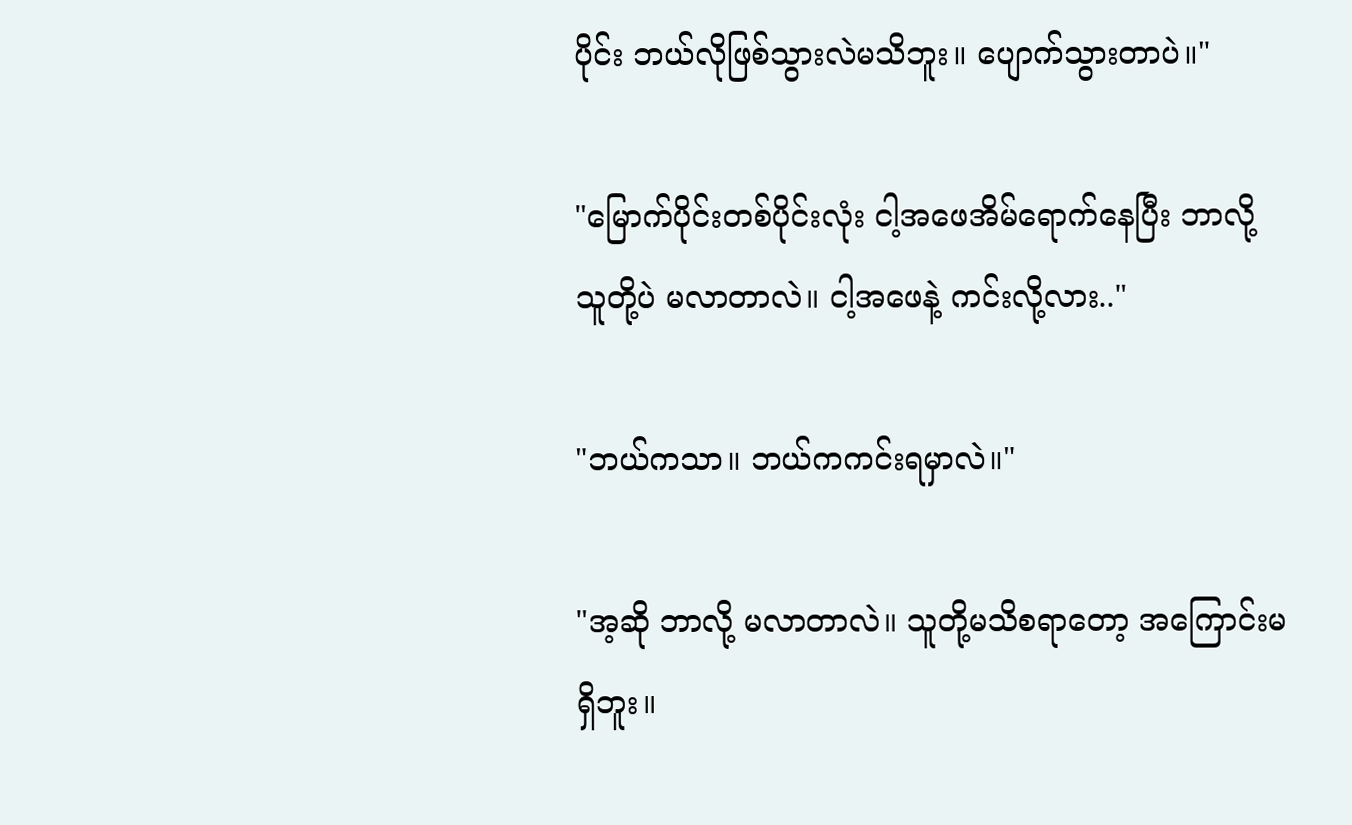ပိုင်း ဘယ်လိုဖြစ်သွားလဲမသိဘူး။ ပျောက်သွားတာပဲ။"

"မြောက်ပိုင်းတစ်ပိုင်းလုံး ငါ့အဖေအိမ်ရောက်နေပြီး ဘာလို့ သူတို့ပဲ မလာတာလဲ။ ငါ့အဖေနဲ့ ကင်းလို့လား.."

"ဘယ်ကသာ။ ဘယ်ကကင်းရမှာလဲ။"

"အ့ဆို ဘာလို့ မလာတာလဲ။ သူတို့မသိစရာတော့ အကြောင်းမရှိဘူး။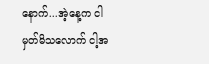နောက်...အဲ့နေ့က ငါမှတ်မိသလောက် ငါ့အ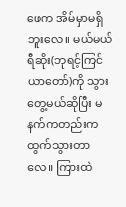ဖေက အိမ်မှာမရှိဘူးလေ။ မယ်မယ် ရီဆိုး(ဘုရင့်ကြင်ယာတော်)ကို သွားတွေ့မယ်ဆိုပြီး မနက်ကတည်းက ထွက်သွားတာလေ။ ကြားထဲ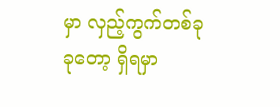မှာ လှည့်ကွက်တစ်ခုခုတော့ ရှိရမှာ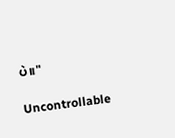ပဲ။"

Uncontrollable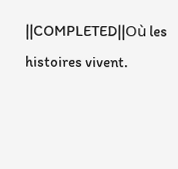||COMPLETED||Où les histoires vivent.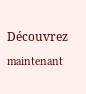Découvrez maintenant